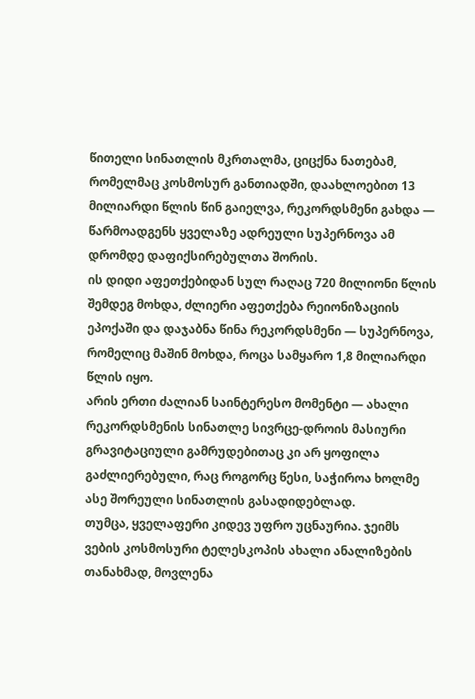წითელი სინათლის მკრთალმა, ციცქნა ნათებამ, რომელმაც კოსმოსურ განთიადში, დაახლოებით 13 მილიარდი წლის წინ გაიელვა, რეკორდსმენი გახდა — წარმოადგენს ყველაზე ადრეული სუპერნოვა ამ დრომდე დაფიქსირებულთა შორის.
ის დიდი აფეთქებიდან სულ რაღაც 720 მილიონი წლის შემდეგ მოხდა, ძლიერი აფეთქება რეიონიზაციის ეპოქაში და დაჯაბნა წინა რეკორდსმენი — სუპერნოვა, რომელიც მაშინ მოხდა, როცა სამყარო 1,8 მილიარდი წლის იყო.
არის ერთი ძალიან საინტერესო მომენტი — ახალი რეკორდსმენის სინათლე სივრცე-დროის მასიური გრავიტაციული გამრუდებითაც კი არ ყოფილა გაძლიერებული, რაც როგორც წესი, საჭიროა ხოლმე ასე შორეული სინათლის გასადიდებლად.
თუმცა, ყველაფერი კიდევ უფრო უცნაურია. ჯეიმს ვების კოსმოსური ტელესკოპის ახალი ანალიზების თანახმად, მოვლენა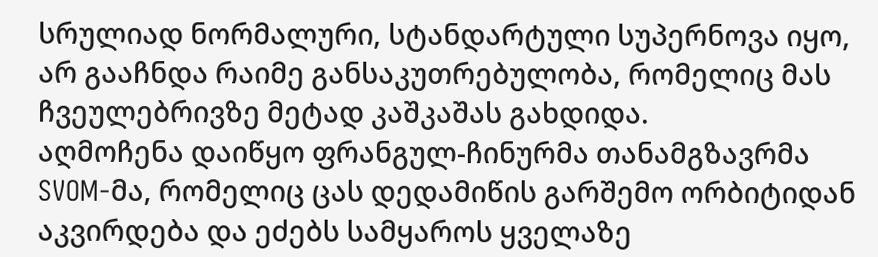სრულიად ნორმალური, სტანდარტული სუპერნოვა იყო, არ გააჩნდა რაიმე განსაკუთრებულობა, რომელიც მას ჩვეულებრივზე მეტად კაშკაშას გახდიდა.
აღმოჩენა დაიწყო ფრანგულ-ჩინურმა თანამგზავრმა SVOM-მა, რომელიც ცას დედამიწის გარშემო ორბიტიდან აკვირდება და ეძებს სამყაროს ყველაზე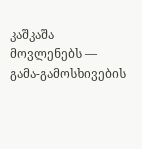კაშკაშა მოვლენებს — გამა-გამოსხივების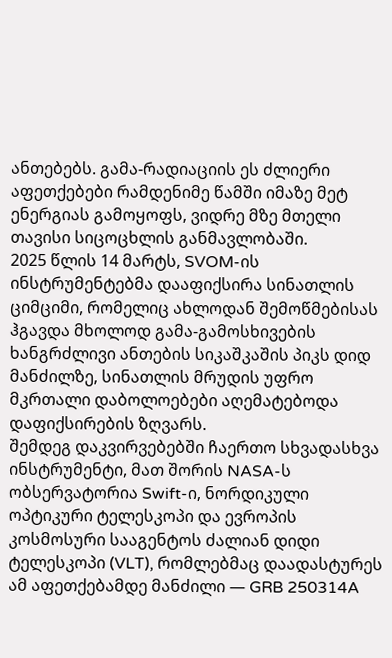ანთებებს. გამა-რადიაციის ეს ძლიერი აფეთქებები რამდენიმე წამში იმაზე მეტ ენერგიას გამოყოფს, ვიდრე მზე მთელი თავისი სიცოცხლის განმავლობაში.
2025 წლის 14 მარტს, SVOM-ის ინსტრუმენტებმა დააფიქსირა სინათლის ციმციმი, რომელიც ახლოდან შემოწმებისას ჰგავდა მხოლოდ გამა-გამოსხივების ხანგრძლივი ანთების სიკაშკაშის პიკს დიდ მანძილზე, სინათლის მრუდის უფრო მკრთალი დაბოლოებები აღემატებოდა დაფიქსირების ზღვარს.
შემდეგ დაკვირვებებში ჩაერთო სხვადასხვა ინსტრუმენტი, მათ შორის NASA-ს ობსერვატორია Swift-ი, ნორდიკული ოპტიკური ტელესკოპი და ევროპის კოსმოსური სააგენტოს ძალიან დიდი ტელესკოპი (VLT), რომლებმაც დაადასტურეს ამ აფეთქებამდე მანძილი — GRB 250314A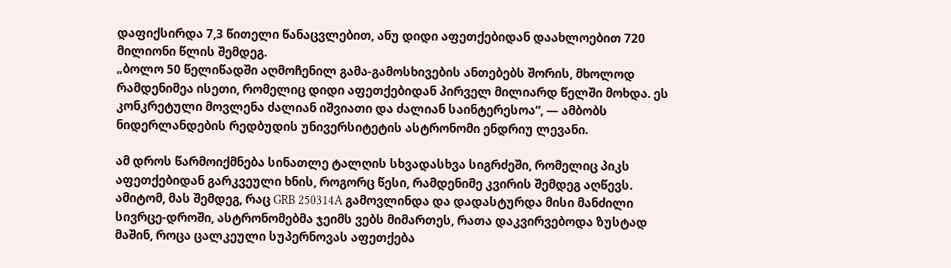დაფიქსირდა 7,3 წითელი წანაცვლებით, ანუ დიდი აფეთქებიდან დაახლოებით 720 მილიონი წლის შემდეგ.
„ბოლო 50 წელიწადში აღმოჩენილ გამა-გამოსხივების ანთებებს შორის, მხოლოდ რამდენიმეა ისეთი, რომელიც დიდი აფეთქებიდან პირველ მილიარდ წელში მოხდა. ეს კონკრეტული მოვლენა ძალიან იშვიათი და ძალიან საინტერესოა“, — ამბობს ნიდერლანდების რედბუდის უნივერსიტეტის ასტრონომი ენდრიუ ლევანი.

ამ დროს წარმოიქმნება სინათლე ტალღის სხვადასხვა სიგრძეში, რომელიც პიკს აფეთქებიდან გარკვეული ხნის, როგორც წესი, რამდენიმე კვირის შემდეგ აღწევს.
ამიტომ, მას შემდეგ, რაც GRB 250314A გამოვლინდა და დადასტურდა მისი მანძილი სივრცე-დროში, ასტრონომებმა ჯეიმს ვებს მიმართეს, რათა დაკვირვებოდა ზუსტად მაშინ, როცა ცალკეული სუპერნოვას აფეთქება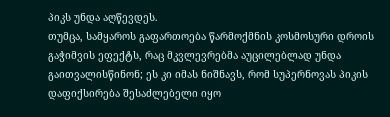პიკს უნდა აღწევდეს.
თუმცა, სამყაროს გაფართოება წარმოქმნის კოსმოსური დროის გაჭიმვის ეფექტს, რაც მკვლევრებმა აუცილებლად უნდა გაითვალისწინონ; ეს კი იმას ნიშნავს, რომ სუპერნოვას პიკის დაფიქსირება შესაძლებელი იყო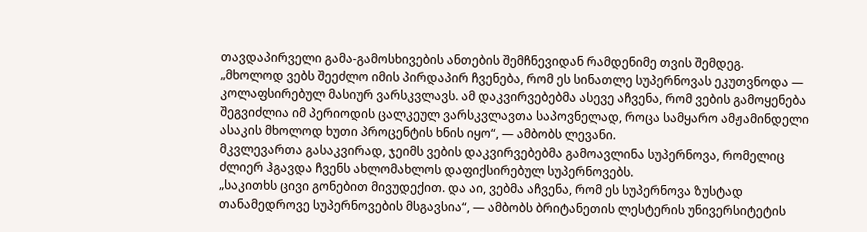თავდაპირველი გამა-გამოსხივების ანთების შემჩნევიდან რამდენიმე თვის შემდეგ.
„მხოლოდ ვებს შეეძლო იმის პირდაპირ ჩვენება, რომ ეს სინათლე სუპერნოვას ეკუთვნოდა — კოლაფსირებულ მასიურ ვარსკვლავს. ამ დაკვირვებებმა ასევე აჩვენა, რომ ვების გამოყენება შეგვიძლია იმ პერიოდის ცალკეულ ვარსკვლავთა საპოვნელად, როცა სამყარო ამჟამინდელი ასაკის მხოლოდ ხუთი პროცენტის ხნის იყო“, — ამბობს ლევანი.
მკვლევართა გასაკვირად, ჯეიმს ვების დაკვირვებებმა გამოავლინა სუპერნოვა, რომელიც ძლიერ ჰგავდა ჩვენს ახლომახლოს დაფიქსირებულ სუპერნოვებს.
„საკითხს ცივი გონებით მივუდექით. და აი, ვებმა აჩვენა, რომ ეს სუპერნოვა ზუსტად თანამედროვე სუპერნოვების მსგავსია“, — ამბობს ბრიტანეთის ლესტერის უნივერსიტეტის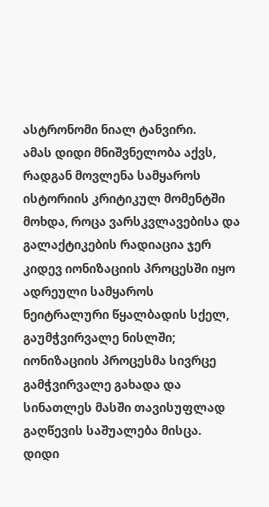ასტრონომი ნიალ ტანვირი.
ამას დიდი მნიშვნელობა აქვს, რადგან მოვლენა სამყაროს ისტორიის კრიტიკულ მომენტში მოხდა, როცა ვარსკვლავებისა და გალაქტიკების რადიაცია ჯერ კიდევ იონიზაციის პროცესში იყო ადრეული სამყაროს ნეიტრალური წყალბადის სქელ, გაუმჭვირვალე ნისლში; იონიზაციის პროცესმა სივრცე გამჭვირვალე გახადა და სინათლეს მასში თავისუფლად გაღწევის საშუალება მისცა.
დიდი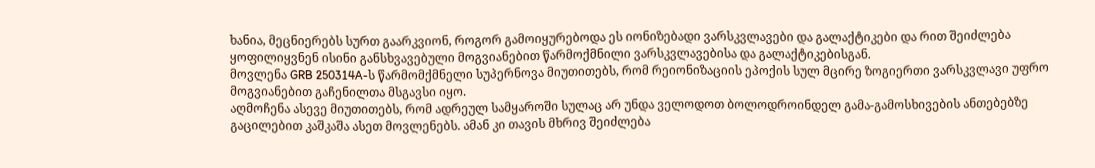ხანია, მეცნიერებს სურთ გაარკვიონ, როგორ გამოიყურებოდა ეს იონიზებადი ვარსკვლავები და გალაქტიკები და რით შეიძლება ყოფილიყვნენ ისინი განსხვავებული მოგვიანებით წარმოქმნილი ვარსკვლავებისა და გალაქტიკებისგან.
მოვლენა GRB 250314A-ს წარმომქმნელი სუპერნოვა მიუთითებს, რომ რეიონიზაციის ეპოქის სულ მცირე ზოგიერთი ვარსკვლავი უფრო მოგვიანებით გაჩენილთა მსგავსი იყო.
აღმოჩენა ასევე მიუთითებს, რომ ადრეულ სამყაროში სულაც არ უნდა ველოდოთ ბოლოდროინდელ გამა-გამოსხივების ანთებებზე გაცილებით კაშკაშა ასეთ მოვლენებს. ამან კი თავის მხრივ შეიძლება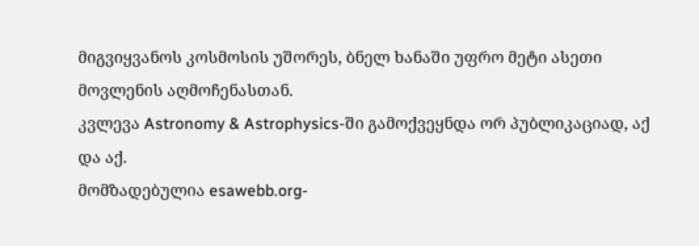მიგვიყვანოს კოსმოსის უშორეს, ბნელ ხანაში უფრო მეტი ასეთი მოვლენის აღმოჩენასთან.
კვლევა Astronomy & Astrophysics-ში გამოქვეყნდა ორ პუბლიკაციად, აქ და აქ.
მომზადებულია esawebb.org-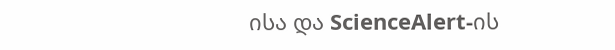ისა და ScienceAlert-ის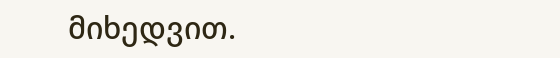მიხედვით.